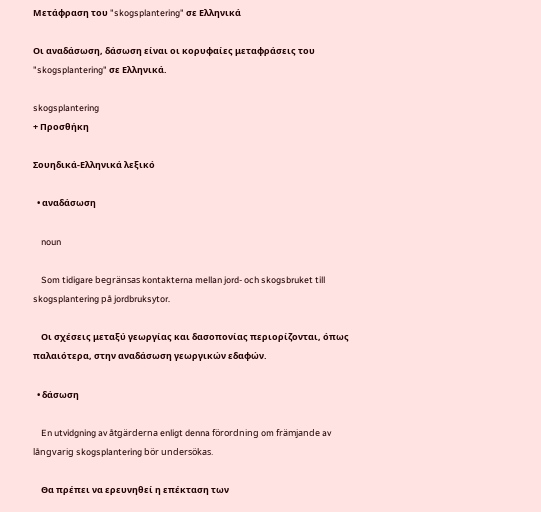Μετάφραση του "skogsplantering" σε Ελληνικά

Οι αναδάσωση, δάσωση είναι οι κορυφαίες μεταφράσεις του "skogsplantering" σε Ελληνικά.

skogsplantering
+ Προσθήκη

Σουηδικά-Ελληνικά λεξικό

  • αναδάσωση

    noun

    Som tidigare begränsas kontakterna mellan jord- och skogsbruket till skogsplantering på jordbruksytor.

    Οι σχέσεις μεταξύ γεωργίας και δασοπονίας περιορίζονται, όπως παλαιότερα, στην αναδάσωση γεωργικών εδαφών.

  • δάσωση

    En utvidgning av åtgärderna enligt denna förordning om främjande av långvarig skogsplantering bör undersökas.

    Θα πρέπει να ερευνηθεί η επέκταση των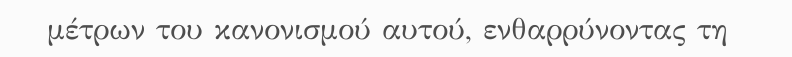μέτρων του κανονισμού αυτού, ενθαρρύνοντας τη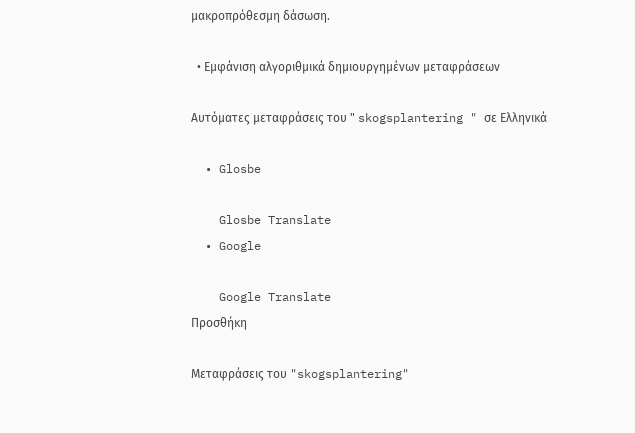μακροπρόθεσμη δάσωση.

  • Εμφάνιση αλγοριθμικά δημιουργημένων μεταφράσεων

Αυτόματες μεταφράσεις του " skogsplantering " σε Ελληνικά

  • Glosbe

    Glosbe Translate
  • Google

    Google Translate
Προσθήκη

Μεταφράσεις του "skogsplantering"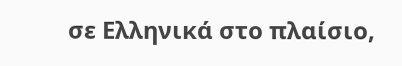σε Ελληνικά στο πλαίσιο,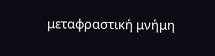μεταφραστική μνήμη